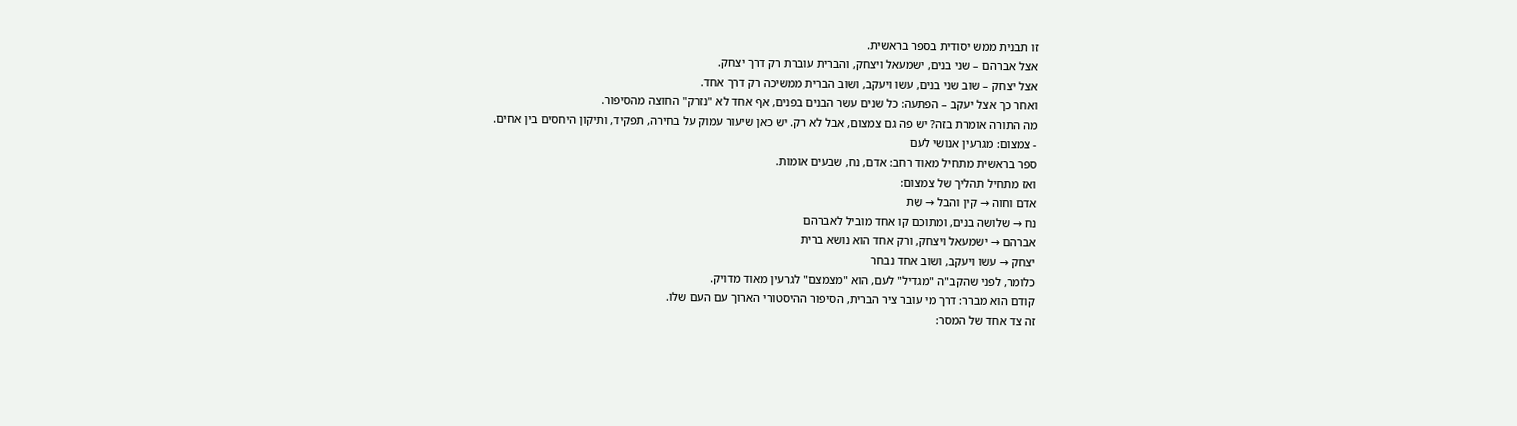זו תבנית ממש יסודית בספר בראשית.
אצל אברהם – שני בנים, ישמעאל ויצחק, והברית עוברת רק דרך יצחק.
אצל יצחק – שוב שני בנים, עשו ויעקב, ושוב הברית ממשיכה רק דרך אחד.
ואחר כך אצל יעקב – הפתעה: כל שנים עשר הבנים בפנים, אף אחד לא "נזרק" החוצה מהסיפור.
מה התורה אומרת בזה? יש פה גם צמצום, אבל לא רק. יש כאן שיעור עמוק על בחירה, תפקיד, ותיקון היחסים בין אחים.
- צמצום: מגרעין אנושי לעם
ספר בראשית מתחיל מאוד רחב: אדם, נח, שבעים אומות.
ואז מתחיל תהליך של צמצום:
אדם וחוה → קין והבל → שֵת
נח → שלושה בנים, ומתוכם קו אחד מוביל לאברהם
אברהם → ישמעאל ויצחק, ורק אחד הוא נושא ברית
יצחק → עשו ויעקב, ושוב אחד נבחר
כלומר, לפני שהקב"ה "מגדיל" לעם, הוא "מצמצם" לגרעין מאוד מדויק.
קודם הוא מברר: דרך מי עובר ציר הברית, הסיפור ההיסטורי הארוך עם העם שלו.
זה צד אחד של המסר: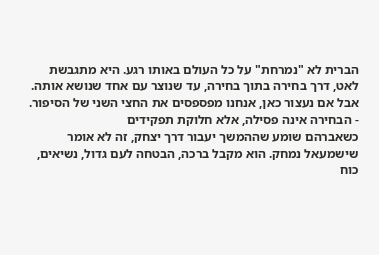הברית לא "נמרחת" על כל העולם באותו רגע. היא מתגבשת לאט, דרך בחירה בתוך בחירה, עד שנוצר עם אחד שנושא אותה.
אבל אם נעצור כאן, אנחנו מפספסים את החצי השני של הסיפור.
- הבחירה אינה פסילה, אלא חלוקת תפקידים
כשאברהם שומע שההמשך יעבור דרך יצחק, זה לא אומר שישמעאל נמחק. הוא מקבל ברכה, הבטחה לעם גדול, נשיאים, כוח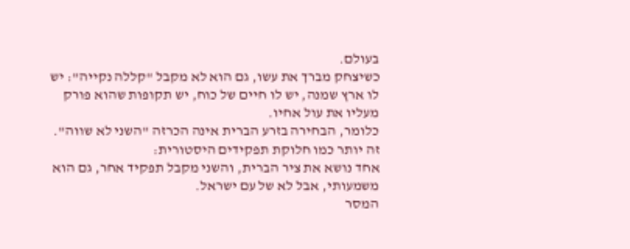בעולם.
כשיצחק מברך את עשו, גם הוא לא מקבל "קללה נקייה": יש לו ארץ שמנה, יש לו חיים של כוח, יש תקופות שהוא פורק מעליו את עול אחיו.
כלומר, הבחירה בזרע הברית אינה הכרזה "השני לא שווה".
זה יותר כמו חלוקת תפקידים היסטורית:
אחד נושא את ציר הברית, והשני מקבל תפקיד אחר, גם הוא משמעותי, אבל לא של עם ישראל.
המסר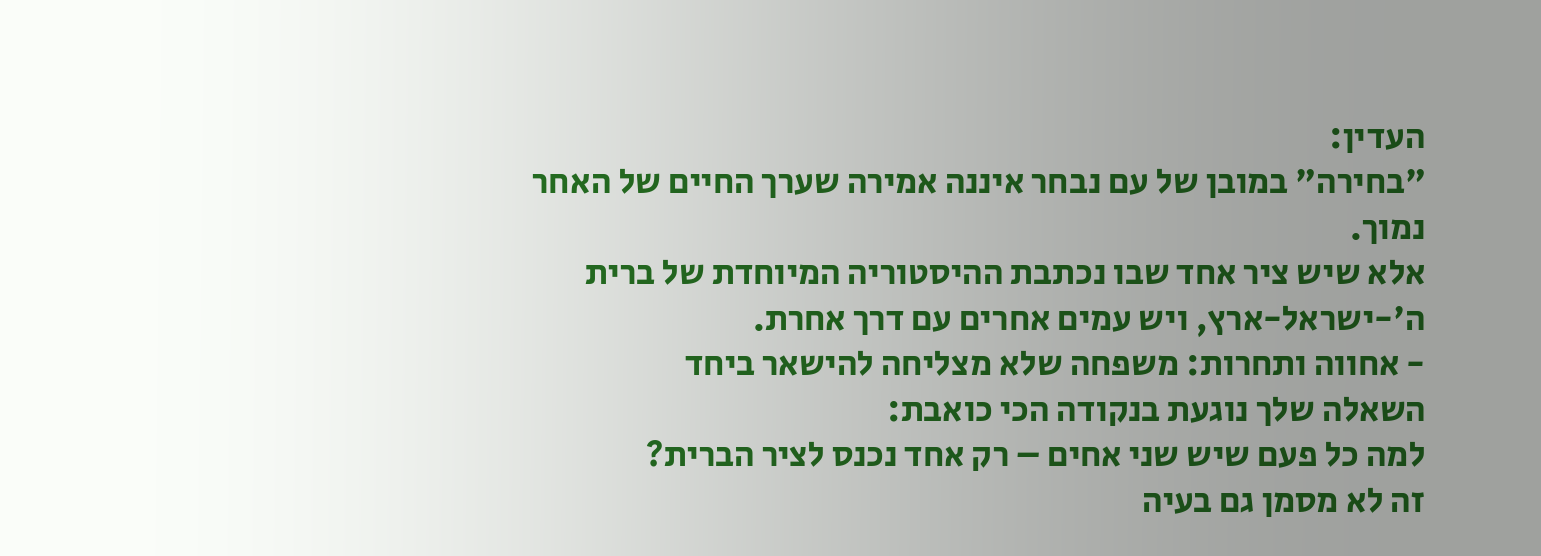העדין:
"בחירה" במובן של עם נבחר איננה אמירה שערך החיים של האחר נמוך.
אלא שיש ציר אחד שבו נכתבת ההיסטוריה המיוחדת של ברית ה'-ישראל-ארץ, ויש עמים אחרים עם דרך אחרת.
- אחווה ותחרות: משפחה שלא מצליחה להישאר ביחד
השאלה שלך נוגעת בנקודה הכי כואבת:
למה כל פעם שיש שני אחים – רק אחד נכנס לציר הברית?
זה לא מסמן גם בעיה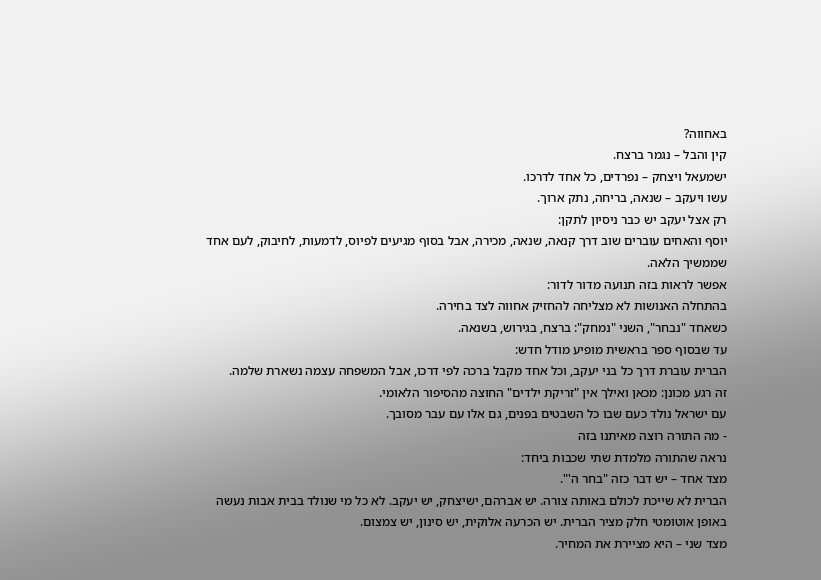באחווה?
קין והבל – נגמר ברצח.
ישמעאל ויצחק – נפרדים, כל אחד לדרכו.
עשו ויעקב – שנאה, בריחה, נתק ארוך.
רק אצל יעקב יש כבר ניסיון לתקן:
יוסף והאחים עוברים שוב דרך קנאה, שנאה, מכירה, אבל בסוף מגיעים לפיוס, לדמעות, לחיבוק, לעם אחד שממשיך הלאה.
אפשר לראות בזה תנועה מדור לדור:
בהתחלה האנושות לא מצליחה להחזיק אחווה לצד בחירה.
כשאחד "נבחר", השני "נמחק": ברצח, בגירוש, בשנאה.
עד שבסוף ספר בראשית מופיע מודל חדש:
הברית עוברת דרך כל בני יעקב, וכל אחד מקבל ברכה לפי דרכו, אבל המשפחה עצמה נשארת שלמה.
זה רגע מכונן: מכאן ואילך אין "זריקת ילדים" החוצה מהסיפור הלאומי.
עם ישראל נולד כעם שבו כל השבטים בפנים, גם אלו עם עבר מסובך.
- מה התורה רוצה מאיתנו בזה
נראה שהתורה מלמדת שתי שכבות ביחד:
מצד אחד – יש דבר כזה "בחר ה'".
הברית לא שייכת לכולם באותה צורה. יש אברהם, ישיצחק, יש יעקב. לא כל מי שנולד בבית אבות נעשה באופן אוטומטי חלק מציר הברית. יש הכרעה אלוקית, יש סינון, יש צמצום.
מצד שני – היא מציירת את המחיר.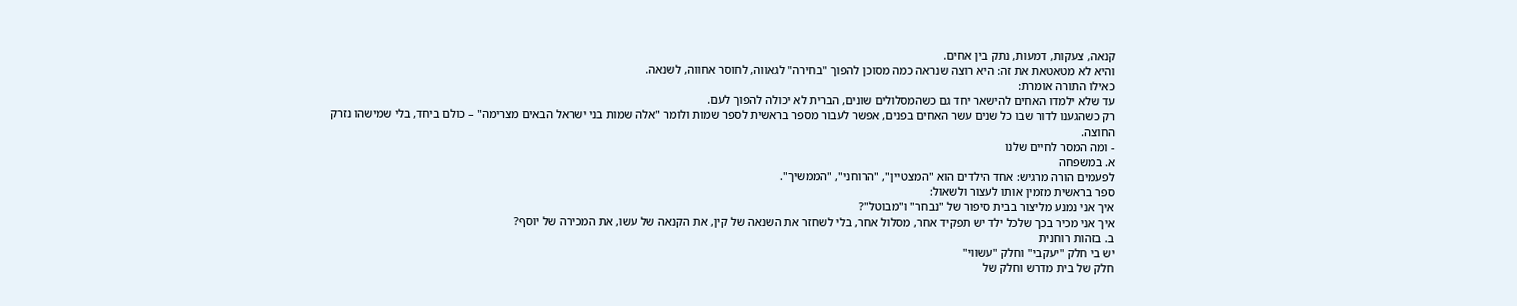קנאה, צעקות, דמעות, נתק בין אחים.
והיא לא מטאטאת את זה: היא רוצה שנראה כמה מסוכן להפוך "בחירה" לגאווה, לחוסר אחווה, לשנאה.
כאילו התורה אומרת:
עד שלא ילמדו האחים להישאר יחד גם כשהמסלולים שונים, הברית לא יכולה להפוך לעם.
רק כשהגענו לדור שבו כל שנים עשר האחים בפנים, אפשר לעבור מספר בראשית לספר שמות ולומר "אלה שמות בני ישראל הבאים מצרימה" – כולם ביחד, בלי שמישהו נזרק החוצה.
- ומה המסר לחיים שלנו
א. במשפחה
לפעמים הורה מרגיש: אחד הילדים הוא "המצטיין", "הרוחני", "הממשיך".
ספר בראשית מזמין אותו לעצור ולשאול:
איך אני נמנע מליצור בבית סיפור של "נבחר" ו"מבוטל"?
איך אני מכיר בכך שלכל ילד יש תפקיד אחר, מסלול אחר, בלי לשחזר את השנאה של קין, את הקנאה של עשו, את המכירה של יוסף?
ב. בזהות רוחנית
יש בי חלק "יעקבי" וחלק "עשווי"
חלק של בית מדרש וחלק של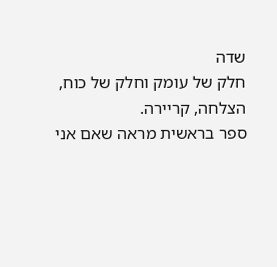שדה
חלק של עומק וחלק של כוח, הצלחה, קריירה.
ספר בראשית מראה שאם אני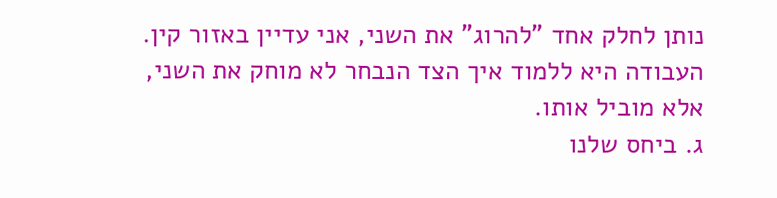נותן לחלק אחד "להרוג" את השני, אני עדיין באזור קין.
העבודה היא ללמוד איך הצד הנבחר לא מוחק את השני, אלא מוביל אותו.
ג. ביחס שלנו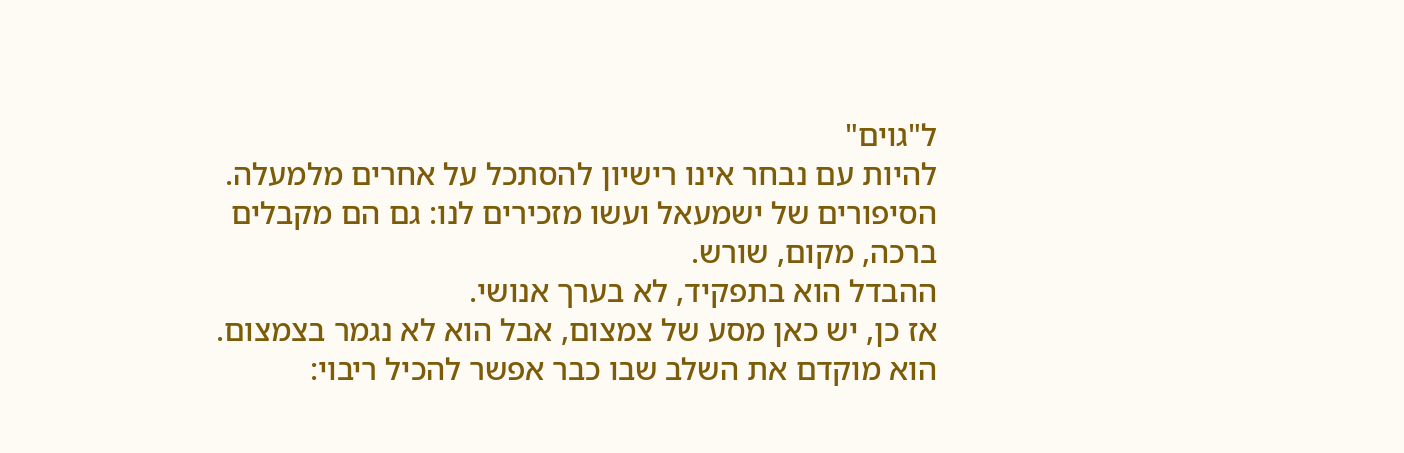ל"גוים"
להיות עם נבחר אינו רישיון להסתכל על אחרים מלמעלה.
הסיפורים של ישמעאל ועשו מזכירים לנו: גם הם מקבלים ברכה, מקום, שורש.
ההבדל הוא בתפקיד, לא בערך אנושי.
אז כן, יש כאן מסע של צמצום, אבל הוא לא נגמר בצמצום.
הוא מוקדם את השלב שבו כבר אפשר להכיל ריבוי: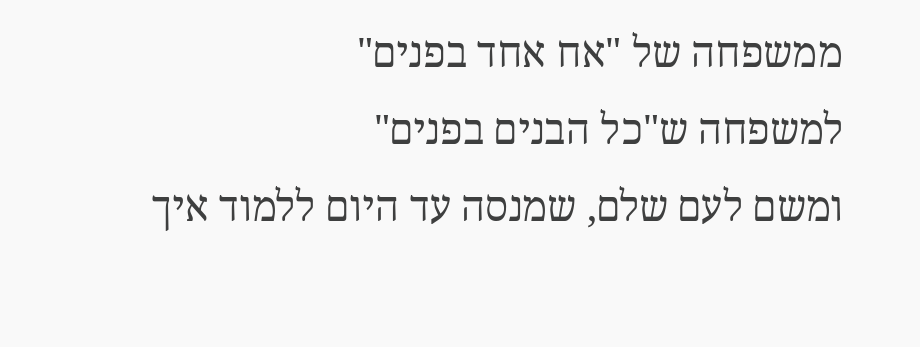ממשפחה של "אח אחד בפנים"
למשפחה ש"כל הבנים בפנים"
ומשם לעם שלם, שמנסה עד היום ללמוד איך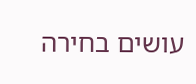עושים בחירה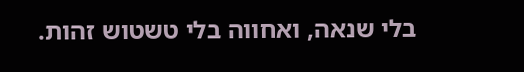בלי שנאה, ואחווה בלי טשטוש זהות.